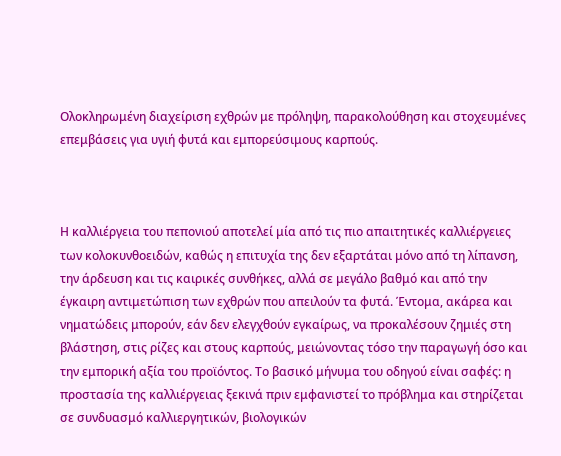Ολοκληρωμένη διαχείριση εχθρών με πρόληψη, παρακολούθηση και στοχευμένες επεμβάσεις για υγιή φυτά και εμπορεύσιμους καρπούς.



Η καλλιέργεια του πεπονιού αποτελεί μία από τις πιο απαιτητικές καλλιέργειες των κολοκυνθοειδών, καθώς η επιτυχία της δεν εξαρτάται μόνο από τη λίπανση, την άρδευση και τις καιρικές συνθήκες, αλλά σε μεγάλο βαθμό και από την έγκαιρη αντιμετώπιση των εχθρών που απειλούν τα φυτά. Έντομα, ακάρεα και νηματώδεις μπορούν, εάν δεν ελεγχθούν εγκαίρως, να προκαλέσουν ζημιές στη βλάστηση, στις ρίζες και στους καρπούς, μειώνοντας τόσο την παραγωγή όσο και την εμπορική αξία του προϊόντος. Το βασικό μήνυμα του οδηγού είναι σαφές: η προστασία της καλλιέργειας ξεκινά πριν εμφανιστεί το πρόβλημα και στηρίζεται σε συνδυασμό καλλιεργητικών, βιολογικών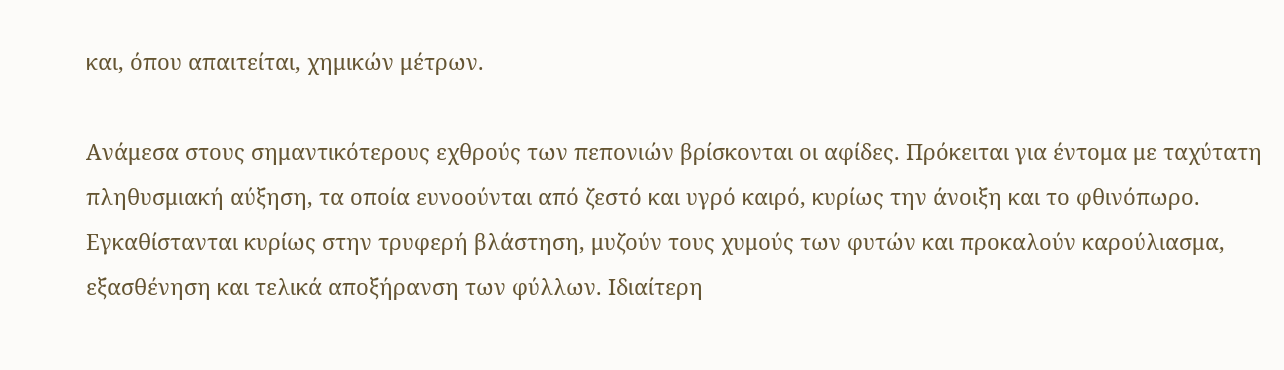και, όπου απαιτείται, χημικών μέτρων.

Ανάμεσα στους σημαντικότερους εχθρούς των πεπονιών βρίσκονται οι αφίδες. Πρόκειται για έντομα με ταχύτατη πληθυσμιακή αύξηση, τα οποία ευνοούνται από ζεστό και υγρό καιρό, κυρίως την άνοιξη και το φθινόπωρο. Εγκαθίστανται κυρίως στην τρυφερή βλάστηση, μυζούν τους χυμούς των φυτών και προκαλούν καρούλιασμα, εξασθένηση και τελικά αποξήρανση των φύλλων. Ιδιαίτερη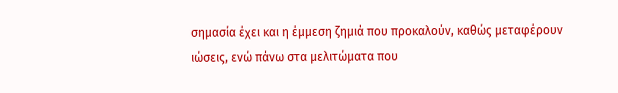σημασία έχει και η έμμεση ζημιά που προκαλούν, καθώς μεταφέρουν ιώσεις, ενώ πάνω στα μελιτώματα που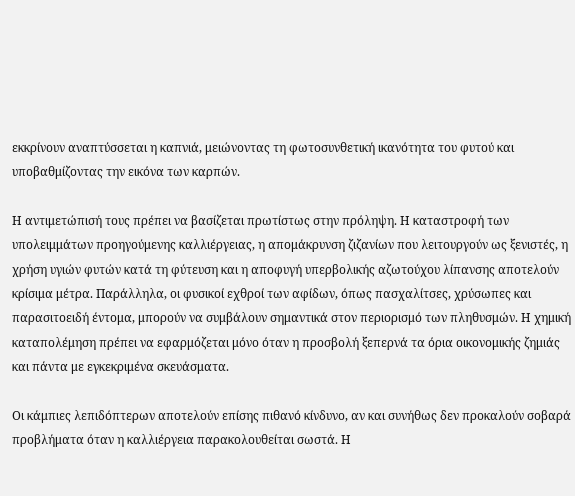εκκρίνουν αναπτύσσεται η καπνιά, μειώνοντας τη φωτοσυνθετική ικανότητα του φυτού και υποβαθμίζοντας την εικόνα των καρπών.

Η αντιμετώπισή τους πρέπει να βασίζεται πρωτίστως στην πρόληψη. Η καταστροφή των υπολειμμάτων προηγούμενης καλλιέργειας, η απομάκρυνση ζιζανίων που λειτουργούν ως ξενιστές, η χρήση υγιών φυτών κατά τη φύτευση και η αποφυγή υπερβολικής αζωτούχου λίπανσης αποτελούν κρίσιμα μέτρα. Παράλληλα, οι φυσικοί εχθροί των αφίδων, όπως πασχαλίτσες, χρύσωπες και παρασιτοειδή έντομα, μπορούν να συμβάλουν σημαντικά στον περιορισμό των πληθυσμών. Η χημική καταπολέμηση πρέπει να εφαρμόζεται μόνο όταν η προσβολή ξεπερνά τα όρια οικονομικής ζημιάς και πάντα με εγκεκριμένα σκευάσματα.

Οι κάμπιες λεπιδόπτερων αποτελούν επίσης πιθανό κίνδυνο, αν και συνήθως δεν προκαλούν σοβαρά προβλήματα όταν η καλλιέργεια παρακολουθείται σωστά. Η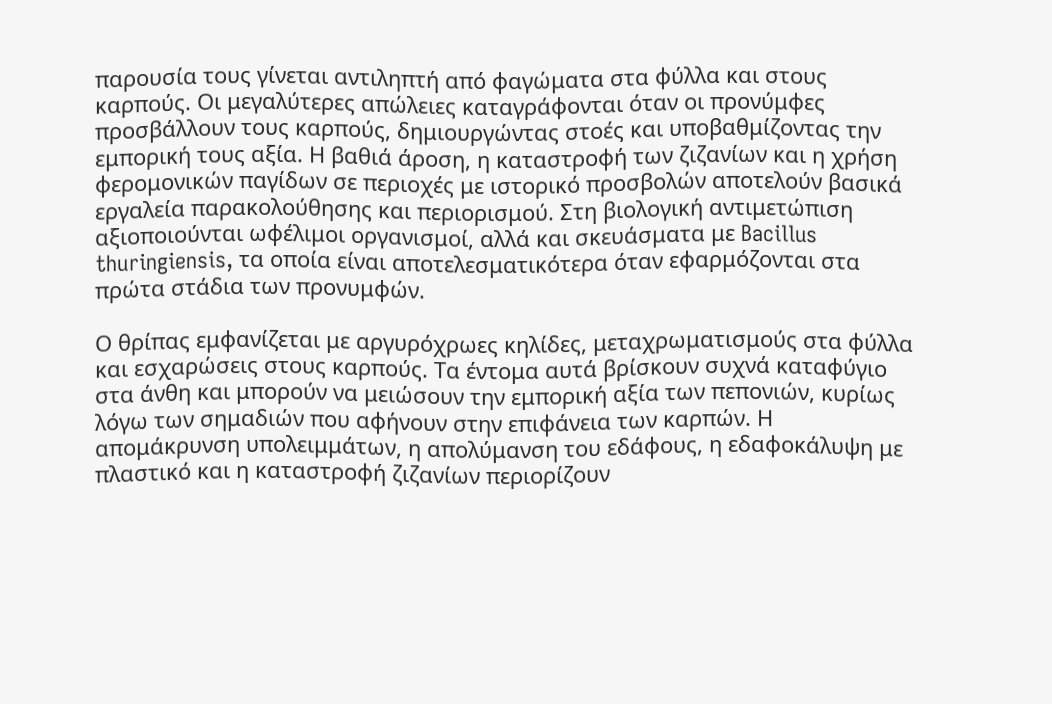παρουσία τους γίνεται αντιληπτή από φαγώματα στα φύλλα και στους καρπούς. Οι μεγαλύτερες απώλειες καταγράφονται όταν οι προνύμφες προσβάλλουν τους καρπούς, δημιουργώντας στοές και υποβαθμίζοντας την εμπορική τους αξία. Η βαθιά άροση, η καταστροφή των ζιζανίων και η χρήση φερομονικών παγίδων σε περιοχές με ιστορικό προσβολών αποτελούν βασικά εργαλεία παρακολούθησης και περιορισμού. Στη βιολογική αντιμετώπιση αξιοποιούνται ωφέλιμοι οργανισμοί, αλλά και σκευάσματα με Bacillus thuringiensis, τα οποία είναι αποτελεσματικότερα όταν εφαρμόζονται στα πρώτα στάδια των προνυμφών.

Ο θρίπας εμφανίζεται με αργυρόχρωες κηλίδες, μεταχρωματισμούς στα φύλλα και εσχαρώσεις στους καρπούς. Τα έντομα αυτά βρίσκουν συχνά καταφύγιο στα άνθη και μπορούν να μειώσουν την εμπορική αξία των πεπονιών, κυρίως λόγω των σημαδιών που αφήνουν στην επιφάνεια των καρπών. Η απομάκρυνση υπολειμμάτων, η απολύμανση του εδάφους, η εδαφοκάλυψη με πλαστικό και η καταστροφή ζιζανίων περιορίζουν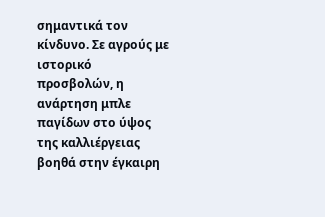σημαντικά τον κίνδυνο. Σε αγρούς με ιστορικό προσβολών, η ανάρτηση μπλε παγίδων στο ύψος της καλλιέργειας βοηθά στην έγκαιρη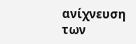ανίχνευση των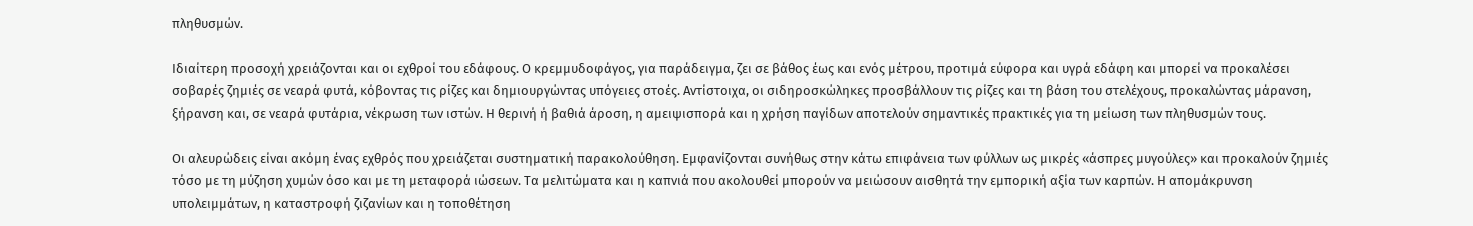πληθυσμών.

Ιδιαίτερη προσοχή χρειάζονται και οι εχθροί του εδάφους. Ο κρεμμυδοφάγος, για παράδειγμα, ζει σε βάθος έως και ενός μέτρου, προτιμά εύφορα και υγρά εδάφη και μπορεί να προκαλέσει σοβαρές ζημιές σε νεαρά φυτά, κόβοντας τις ρίζες και δημιουργώντας υπόγειες στοές. Αντίστοιχα, οι σιδηροσκώληκες προσβάλλουν τις ρίζες και τη βάση του στελέχους, προκαλώντας μάρανση, ξήρανση και, σε νεαρά φυτάρια, νέκρωση των ιστών. Η θερινή ή βαθιά άροση, η αμειψισπορά και η χρήση παγίδων αποτελούν σημαντικές πρακτικές για τη μείωση των πληθυσμών τους.

Οι αλευρώδεις είναι ακόμη ένας εχθρός που χρειάζεται συστηματική παρακολούθηση. Εμφανίζονται συνήθως στην κάτω επιφάνεια των φύλλων ως μικρές «άσπρες μυγούλες» και προκαλούν ζημιές τόσο με τη μύζηση χυμών όσο και με τη μεταφορά ιώσεων. Τα μελιτώματα και η καπνιά που ακολουθεί μπορούν να μειώσουν αισθητά την εμπορική αξία των καρπών. Η απομάκρυνση υπολειμμάτων, η καταστροφή ζιζανίων και η τοποθέτηση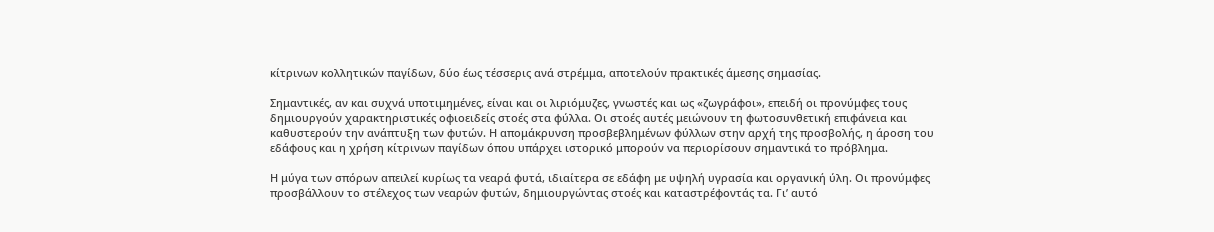κίτρινων κολλητικών παγίδων, δύο έως τέσσερις ανά στρέμμα, αποτελούν πρακτικές άμεσης σημασίας.

Σημαντικές, αν και συχνά υποτιμημένες, είναι και οι λιριόμυζες, γνωστές και ως «ζωγράφοι», επειδή οι προνύμφες τους δημιουργούν χαρακτηριστικές οφιοειδείς στοές στα φύλλα. Οι στοές αυτές μειώνουν τη φωτοσυνθετική επιφάνεια και καθυστερούν την ανάπτυξη των φυτών. Η απομάκρυνση προσβεβλημένων φύλλων στην αρχή της προσβολής, η άροση του εδάφους και η χρήση κίτρινων παγίδων όπου υπάρχει ιστορικό μπορούν να περιορίσουν σημαντικά το πρόβλημα.

Η μύγα των σπόρων απειλεί κυρίως τα νεαρά φυτά, ιδιαίτερα σε εδάφη με υψηλή υγρασία και οργανική ύλη. Οι προνύμφες προσβάλλουν το στέλεχος των νεαρών φυτών, δημιουργώντας στοές και καταστρέφοντάς τα. Γι’ αυτό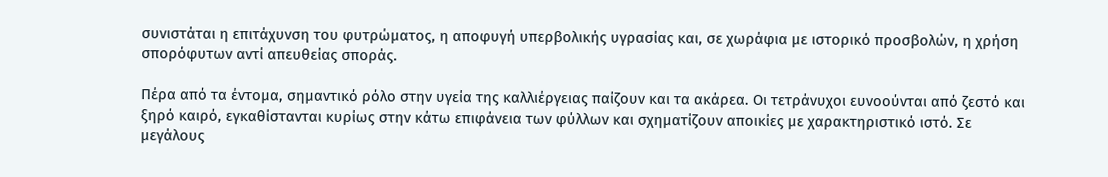συνιστάται η επιτάχυνση του φυτρώματος, η αποφυγή υπερβολικής υγρασίας και, σε χωράφια με ιστορικό προσβολών, η χρήση σπορόφυτων αντί απευθείας σποράς.

Πέρα από τα έντομα, σημαντικό ρόλο στην υγεία της καλλιέργειας παίζουν και τα ακάρεα. Οι τετράνυχοι ευνοούνται από ζεστό και ξηρό καιρό, εγκαθίστανται κυρίως στην κάτω επιφάνεια των φύλλων και σχηματίζουν αποικίες με χαρακτηριστικό ιστό. Σε μεγάλους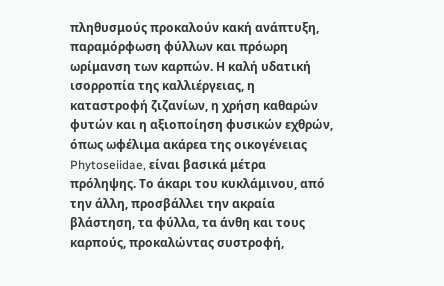πληθυσμούς προκαλούν κακή ανάπτυξη, παραμόρφωση φύλλων και πρόωρη ωρίμανση των καρπών. Η καλή υδατική ισορροπία της καλλιέργειας, η καταστροφή ζιζανίων, η χρήση καθαρών φυτών και η αξιοποίηση φυσικών εχθρών, όπως ωφέλιμα ακάρεα της οικογένειας Phytoseiidae, είναι βασικά μέτρα πρόληψης. Το άκαρι του κυκλάμινου, από την άλλη, προσβάλλει την ακραία βλάστηση, τα φύλλα, τα άνθη και τους καρπούς, προκαλώντας συστροφή,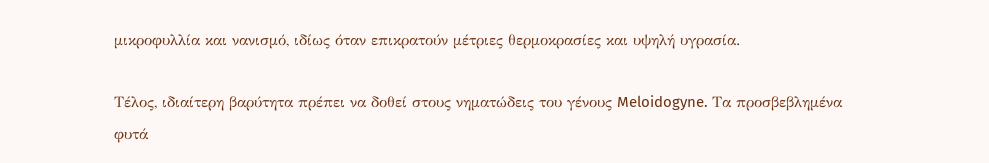μικροφυλλία και νανισμό, ιδίως όταν επικρατούν μέτριες θερμοκρασίες και υψηλή υγρασία.

Τέλος, ιδιαίτερη βαρύτητα πρέπει να δοθεί στους νηματώδεις του γένους Meloidogyne. Τα προσβεβλημένα φυτά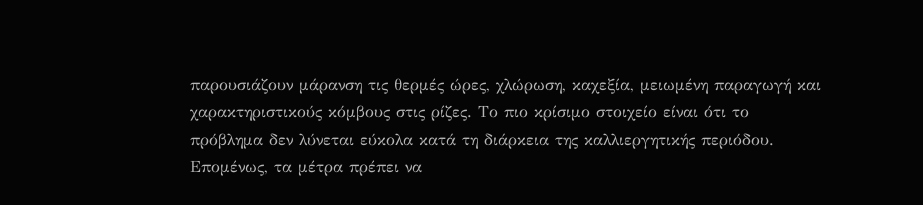παρουσιάζουν μάρανση τις θερμές ώρες, χλώρωση, καχεξία, μειωμένη παραγωγή και χαρακτηριστικούς κόμβους στις ρίζες. Το πιο κρίσιμο στοιχείο είναι ότι το πρόβλημα δεν λύνεται εύκολα κατά τη διάρκεια της καλλιεργητικής περιόδου. Επομένως, τα μέτρα πρέπει να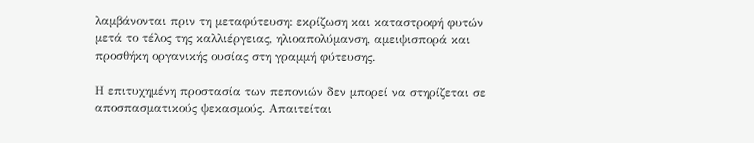λαμβάνονται πριν τη μεταφύτευση: εκρίζωση και καταστροφή φυτών μετά το τέλος της καλλιέργειας, ηλιοαπολύμανση, αμειψισπορά και προσθήκη οργανικής ουσίας στη γραμμή φύτευσης.

Η επιτυχημένη προστασία των πεπονιών δεν μπορεί να στηρίζεται σε αποσπασματικούς ψεκασμούς. Απαιτείται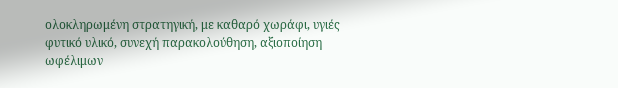ολοκληρωμένη στρατηγική, με καθαρό χωράφι, υγιές φυτικό υλικό, συνεχή παρακολούθηση, αξιοποίηση ωφέλιμων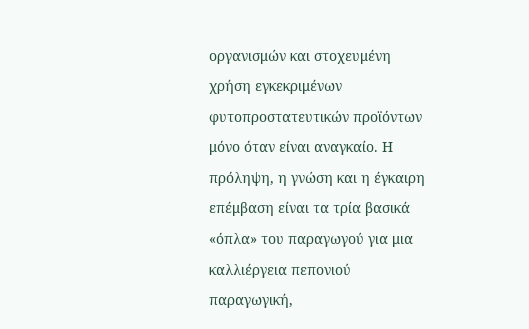οργανισμών και στοχευμένη χρήση εγκεκριμένων φυτοπροστατευτικών προϊόντων μόνο όταν είναι αναγκαίο. Η πρόληψη, η γνώση και η έγκαιρη επέμβαση είναι τα τρία βασικά «όπλα» του παραγωγού για μια καλλιέργεια πεπονιού παραγωγική,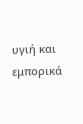υγιή και εμπορικά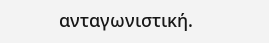ανταγωνιστική.